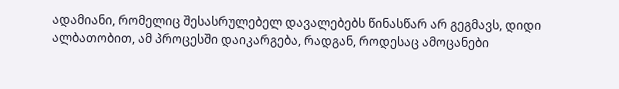ადამიანი, რომელიც შესასრულებელ დავალებებს წინასწარ არ გეგმავს, დიდი ალბათობით, ამ პროცესში დაიკარგება, რადგან, როდესაც ამოცანები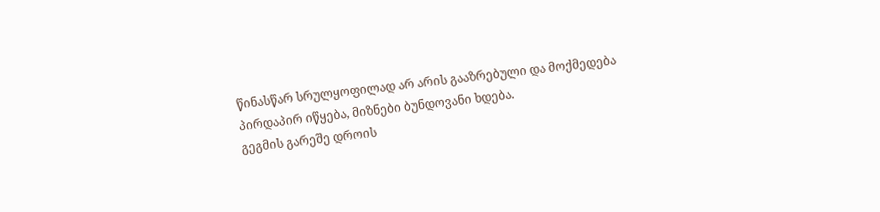წინასწარ სრულყოფილად არ არის გააზრებული და მოქმედება პირდაპირ იწყება, მიზნები ბუნდოვანი ხდება.
გეგმის გარეშე დროის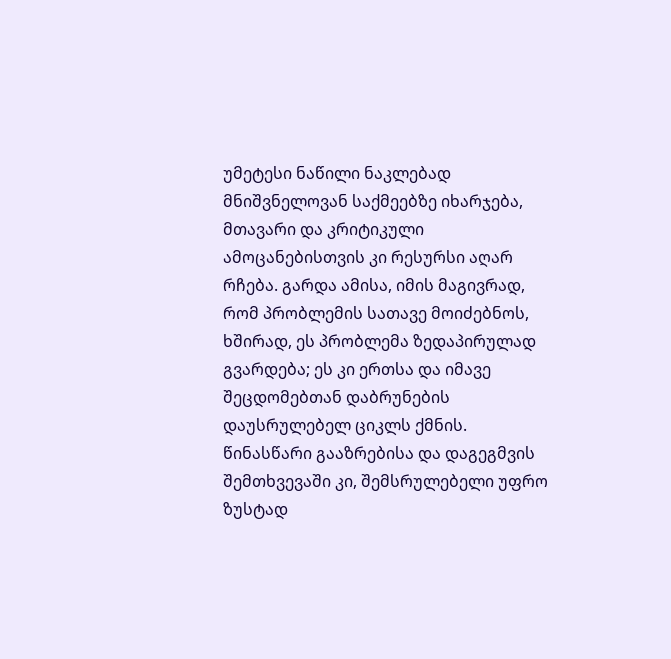უმეტესი ნაწილი ნაკლებად მნიშვნელოვან საქმეებზე იხარჯება, მთავარი და კრიტიკული ამოცანებისთვის კი რესურსი აღარ რჩება. გარდა ამისა, იმის მაგივრად, რომ პრობლემის სათავე მოიძებნოს, ხშირად, ეს პრობლემა ზედაპირულად გვარდება; ეს კი ერთსა და იმავე შეცდომებთან დაბრუნების დაუსრულებელ ციკლს ქმნის.
წინასწარი გააზრებისა და დაგეგმვის შემთხვევაში კი, შემსრულებელი უფრო ზუსტად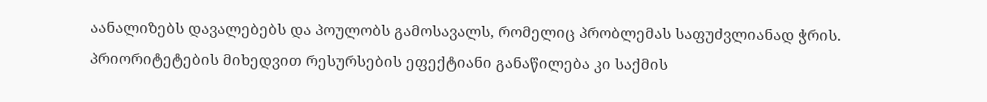აანალიზებს დავალებებს და პოულობს გამოსავალს, რომელიც პრობლემას საფუძვლიანად ჭრის. პრიორიტეტების მიხედვით რესურსების ეფექტიანი განაწილება კი საქმის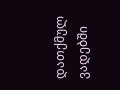დათქმულ ვადებში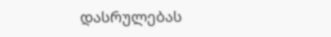დასრულებას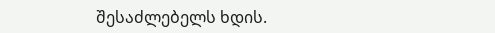შესაძლებელს ხდის.